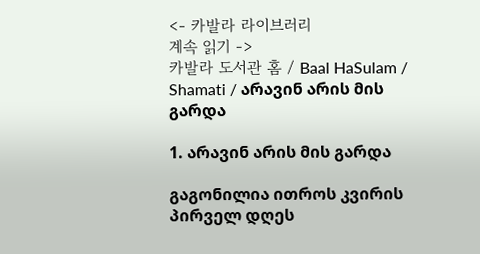<- 카발라 라이브러리
계속 읽기 ->
카발라 도서관 홈 / Baal HaSulam / Shamati / არავინ არის მის გარდა

1. არავინ არის მის გარდა

გაგონილია ითროს კვირის პირველ დღეს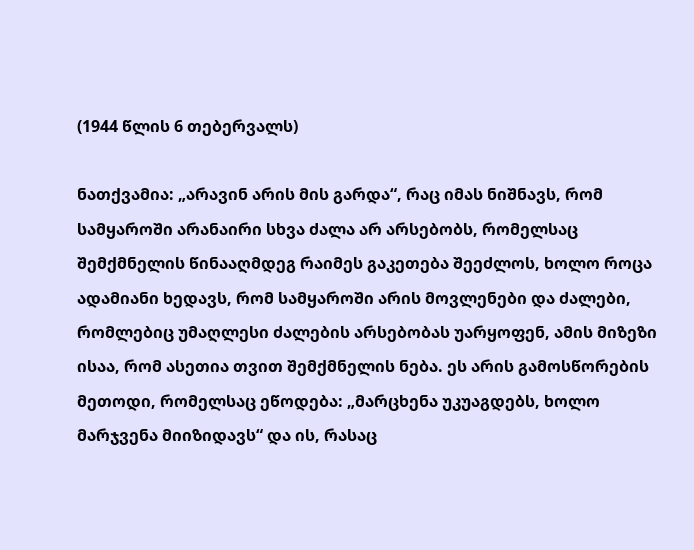(1944 წლის 6 თებერვალს)

ნათქვამია: „არავინ არის მის გარდა“, რაც იმას ნიშნავს, რომ სამყაროში არანაირი სხვა ძალა არ არსებობს, რომელსაც შემქმნელის წინააღმდეგ რაიმეს გაკეთება შეეძლოს, ხოლო როცა ადამიანი ხედავს, რომ სამყაროში არის მოვლენები და ძალები, რომლებიც უმაღლესი ძალების არსებობას უარყოფენ, ამის მიზეზი ისაა, რომ ასეთია თვით შემქმნელის ნება. ეს არის გამოსწორების მეთოდი, რომელსაც ეწოდება: „მარცხენა უკუაგდებს, ხოლო მარჯვენა მიიზიდავს“ და ის, რასაც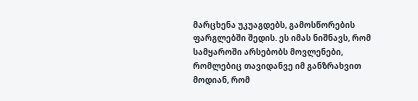მარცხენა უკუაგდებს, გამოსწორების ფარგლებში შედის. ეს იმას ნიშნავს, რომ სამყაროში არსებობს მოვლენები, რომლებიც თავიდანვე იმ განზრახვით მოდიან, რომ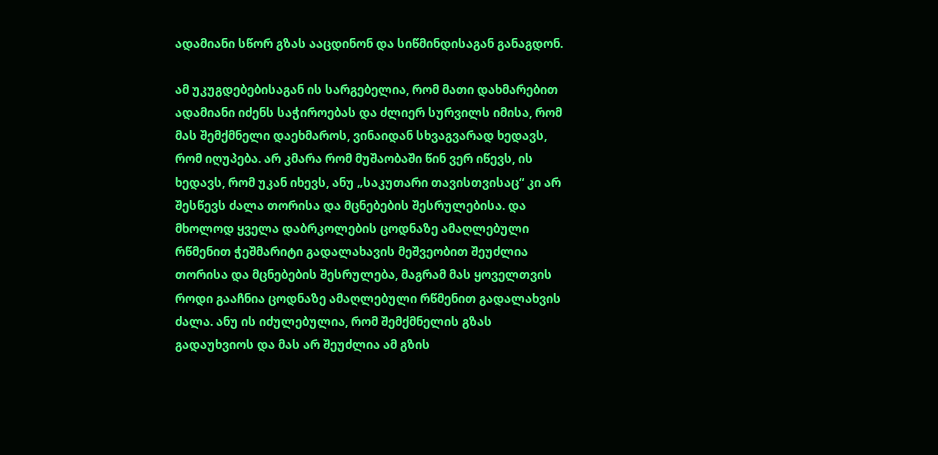ადამიანი სწორ გზას ააცდინონ და სიწმინდისაგან განაგდონ.

ამ უკუგდებებისაგან ის სარგებელია, რომ მათი დახმარებით ადამიანი იძენს საჭიროებას და ძლიერ სურვილს იმისა, რომ მას შემქმნელი დაეხმაროს, ვინაიდან სხვაგვარად ხედავს, რომ იღუპება. არ კმარა რომ მუშაობაში წინ ვერ იწევს, ის ხედავს, რომ უკან იხევს, ანუ „საკუთარი თავისთვისაც“ კი არ შესწევს ძალა თორისა და მცნებების შესრულებისა. და მხოლოდ ყველა დაბრკოლების ცოდნაზე ამაღლებული რწმენით ჭეშმარიტი გადალახავის მეშვეობით შეუძლია თორისა და მცნებების შესრულება, მაგრამ მას ყოველთვის როდი გააჩნია ცოდნაზე ამაღლებული რწმენით გადალახვის ძალა. ანუ ის იძულებულია, რომ შემქმნელის გზას გადაუხვიოს და მას არ შეუძლია ამ გზის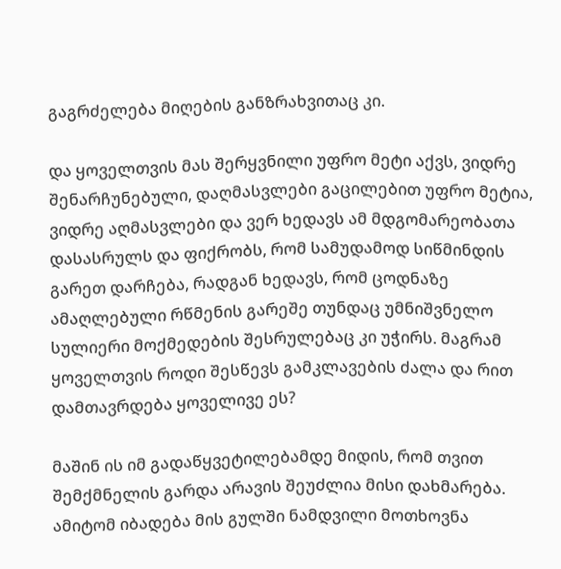გაგრძელება მიღების განზრახვითაც კი.

და ყოველთვის მას შერყვნილი უფრო მეტი აქვს, ვიდრე შენარჩუნებული, დაღმასვლები გაცილებით უფრო მეტია, ვიდრე აღმასვლები და ვერ ხედავს ამ მდგომარეობათა დასასრულს და ფიქრობს, რომ სამუდამოდ სიწმინდის გარეთ დარჩება, რადგან ხედავს, რომ ცოდნაზე ამაღლებული რწმენის გარეშე თუნდაც უმნიშვნელო სულიერი მოქმედების შესრულებაც კი უჭირს. მაგრამ ყოველთვის როდი შესწევს გამკლავების ძალა და რით დამთავრდება ყოველივე ეს?

მაშინ ის იმ გადაწყვეტილებამდე მიდის, რომ თვით შემქმნელის გარდა არავის შეუძლია მისი დახმარება. ამიტომ იბადება მის გულში ნამდვილი მოთხოვნა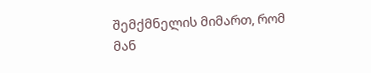შემქმნელის მიმართ, რომ მან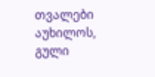თვალები აუხილოს, გული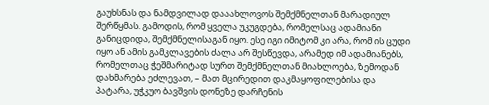გაუხსნას და ნამდვილად დააახლოვოს შემქმნელთან მარადიულ შერწყმას. გამოდის, რომ ყველა უკუგდება, რომელსაც ადამიანი განიცდიდა, შემქმნელისაგან იყო. ესე იგი იმიტომ კი არა, რომ ის ცუდი იყო ან ამის გამკლავების ძალა არ შესწევდა, არამედ იმ ადამიანებს, რომელთაც ჭეშმარიტად სურთ შემქმნელთან მიახლოება, ზემოდან დახმარება ეძლევათ, – მათ მცირედით დაკმაყოფილებისა და პატარა, უჭკუო ბავშვის დონეზე დარჩენის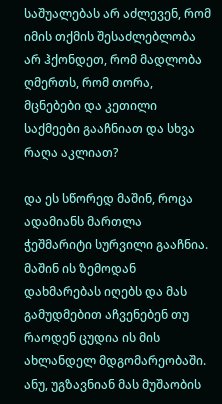საშუალებას არ აძლევენ, რომ იმის თქმის შესაძლებლობა არ ჰქონდეთ, რომ მადლობა ღმერთს, რომ თორა, მცნებები და კეთილი საქმეები გააჩნიათ და სხვა რაღა აკლიათ?

და ეს სწორედ მაშინ, როცა ადამიანს მართლა ჭეშმარიტი სურვილი გააჩნია. მაშინ ის ზემოდან დახმარებას იღებს და მას გამუდმებით აჩვენებენ თუ რაოდენ ცუდია ის მის ახლანდელ მდგომარეობაში. ანუ, უგზავნიან მას მუშაობის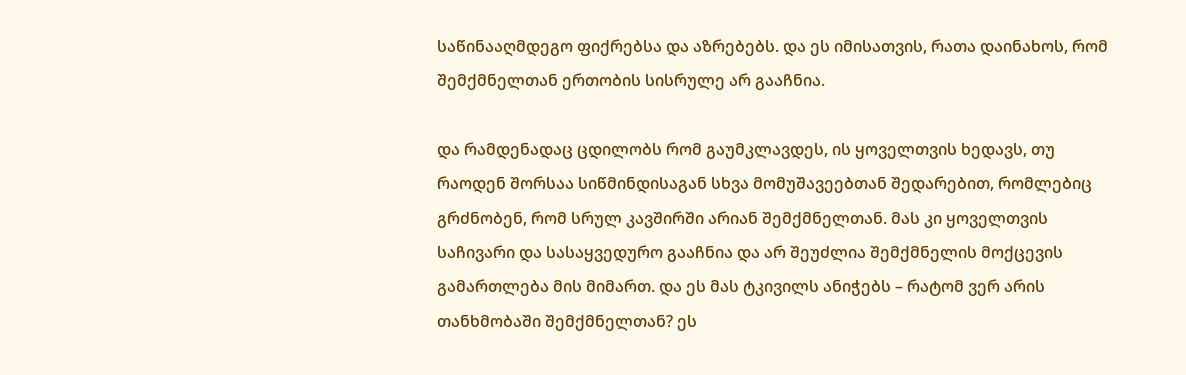საწინააღმდეგო ფიქრებსა და აზრებებს. და ეს იმისათვის, რათა დაინახოს, რომ შემქმნელთან ერთობის სისრულე არ გააჩნია.

და რამდენადაც ცდილობს რომ გაუმკლავდეს, ის ყოველთვის ხედავს, თუ რაოდენ შორსაა სიწმინდისაგან სხვა მომუშავეებთან შედარებით, რომლებიც გრძნობენ, რომ სრულ კავშირში არიან შემქმნელთან. მას კი ყოველთვის საჩივარი და სასაყვედურო გააჩნია და არ შეუძლია შემქმნელის მოქცევის გამართლება მის მიმართ. და ეს მას ტკივილს ანიჭებს – რატომ ვერ არის თანხმობაში შემქმნელთან? ეს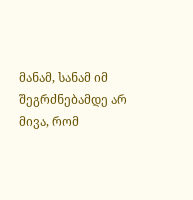მანამ, სანამ იმ შეგრძნებამდე არ მივა, რომ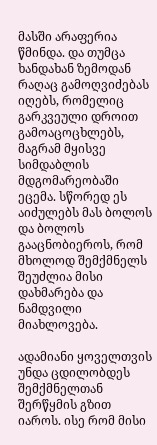მასში არაფერია წმინდა. და თუმცა ხანდახან ზემოდან რაღაც გამოღვიძებას იღებს, რომელიც გარკვეული დროით გამოაცოცხლებს, მაგრამ მყისვე სიმდაბლის მდგომარეობაში ეცემა. სწორედ ეს აიძულებს მას ბოლოს და ბოლოს გააცნობიეროს, რომ მხოლოდ შემქმნელს შეუძლია მისი დახმარება და ნამდვილი მიახლოვება.

ადამიანი ყოველთვის უნდა ცდილობდეს შემქმნელთან შერწყმის გზით იაროს. ისე რომ მისი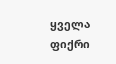ყველა ფიქრი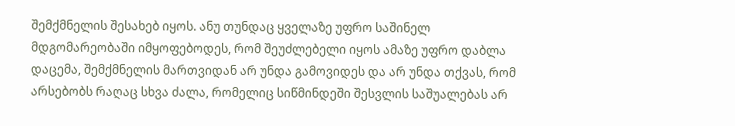შემქმნელის შესახებ იყოს. ანუ თუნდაც ყველაზე უფრო საშინელ მდგომარეობაში იმყოფებოდეს, რომ შეუძლებელი იყოს ამაზე უფრო დაბლა დაცემა, შემქმნელის მართვიდან არ უნდა გამოვიდეს და არ უნდა თქვას, რომ არსებობს რაღაც სხვა ძალა, რომელიც სიწმინდეში შესვლის საშუალებას არ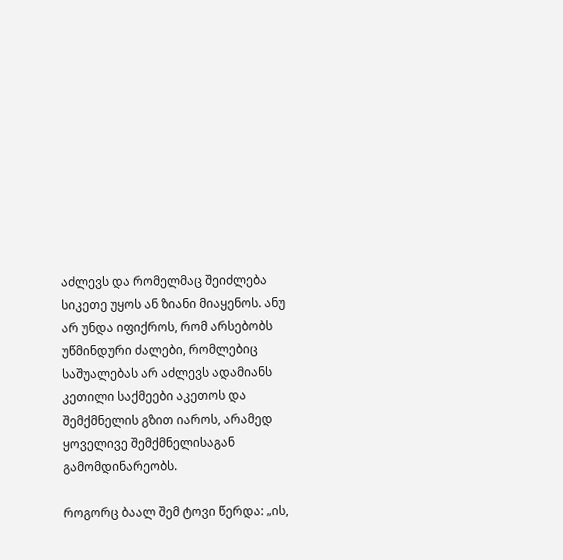აძლევს და რომელმაც შეიძლება სიკეთე უყოს ან ზიანი მიაყენოს. ანუ არ უნდა იფიქროს, რომ არსებობს უწმინდური ძალები, რომლებიც საშუალებას არ აძლევს ადამიანს კეთილი საქმეები აკეთოს და შემქმნელის გზით იაროს, არამედ ყოველივე შემქმნელისაგან გამომდინარეობს.

როგორც ბაალ შემ ტოვი წერდა: „ის,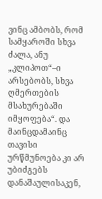ვინც ამბობს, რომ სამყაროში სხვა ძალა, ანუ „კლიპოთ“–ი არსებობს, სხვა ღმერთების მსახურებაში იმყოფება“. და მაინცდამაინც თავისი ურწმუნოება კი არ უბიძგებს დანაშაულისაკენ,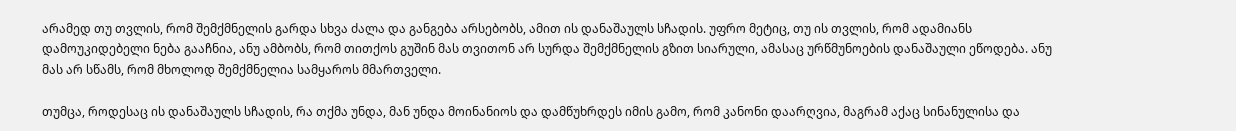არამედ თუ თვლის, რომ შემქმნელის გარდა სხვა ძალა და განგება არსებობს, ამით ის დანაშაულს სჩადის. უფრო მეტიც, თუ ის თვლის, რომ ადამიანს დამოუკიდებელი ნება გააჩნია, ანუ ამბობს, რომ თითქოს გუშინ მას თვითონ არ სურდა შემქმნელის გზით სიარული, ამასაც ურწმუნოების დანაშაული ეწოდება. ანუ მას არ სწამს, რომ მხოლოდ შემქმნელია სამყაროს მმართველი.

თუმცა, როდესაც ის დანაშაულს სჩადის, რა თქმა უნდა, მან უნდა მოინანიოს და დამწუხრდეს იმის გამო, რომ კანონი დაარღვია, მაგრამ აქაც სინანულისა და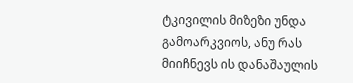ტკივილის მიზეზი უნდა გამოარკვიოს, ანუ რას მიიჩნევს ის დანაშაულის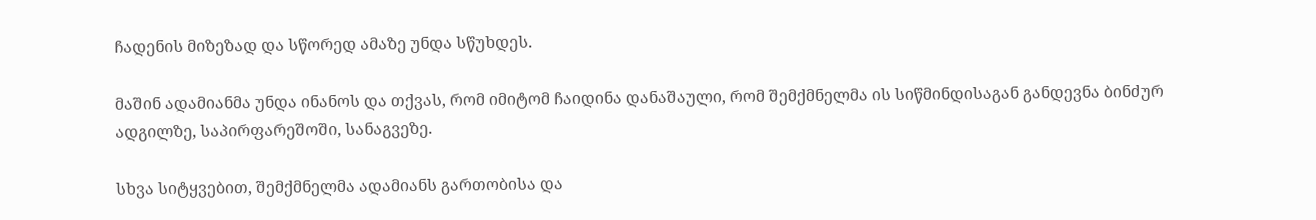ჩადენის მიზეზად და სწორედ ამაზე უნდა სწუხდეს.

მაშინ ადამიანმა უნდა ინანოს და თქვას, რომ იმიტომ ჩაიდინა დანაშაული, რომ შემქმნელმა ის სიწმინდისაგან განდევნა ბინძურ ადგილზე, საპირფარეშოში, სანაგვეზე.

სხვა სიტყვებით, შემქმნელმა ადამიანს გართობისა და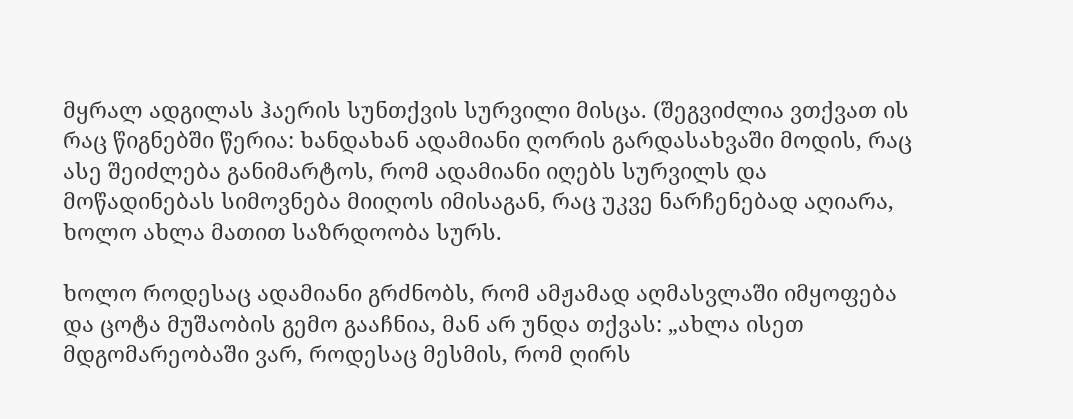მყრალ ადგილას ჰაერის სუნთქვის სურვილი მისცა. (შეგვიძლია ვთქვათ ის რაც წიგნებში წერია: ხანდახან ადამიანი ღორის გარდასახვაში მოდის, რაც ასე შეიძლება განიმარტოს, რომ ადამიანი იღებს სურვილს და მოწადინებას სიმოვნება მიიღოს იმისაგან, რაც უკვე ნარჩენებად აღიარა, ხოლო ახლა მათით საზრდოობა სურს.

ხოლო როდესაც ადამიანი გრძნობს, რომ ამჟამად აღმასვლაში იმყოფება და ცოტა მუშაობის გემო გააჩნია, მან არ უნდა თქვას: „ახლა ისეთ მდგომარეობაში ვარ, როდესაც მესმის, რომ ღირს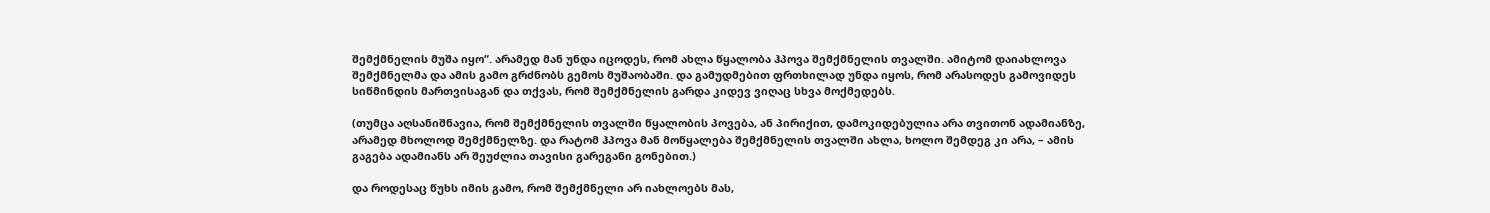შემქმნელის მუშა იყო“. არამედ მან უნდა იცოდეს, რომ ახლა წყალობა ჰპოვა შემქმნელის თვალში. ამიტომ დაიახლოვა შემქმნელმა და ამის გამო გრძნობს გემოს მუშაობაში. და გამუდმებით ფრთხილად უნდა იყოს, რომ არასოდეს გამოვიდეს სიწმინდის მართვისაგან და თქვას, რომ შემქმნელის გარდა კიდევ ვიღაც სხვა მოქმედებს.

(თუმცა აღსანიშნავია, რომ შემქმნელის თვალში წყალობის პოვება, ან პირიქით, დამოკიდებულია არა თვითონ ადამიანზე, არამედ მხოლოდ შემქმნელზე. და რატომ ჰპოვა მან მოწყალება შემქმნელის თვალში ახლა, ხოლო შემდეგ კი არა, – ამის გაგება ადამიანს არ შეუძლია თავისი გარეგანი გონებით.)

და როდესაც წუხს იმის გამო, რომ შემქმნელი არ იახლოებს მას,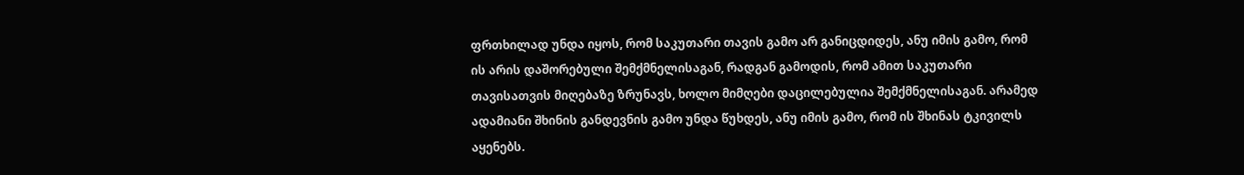ფრთხილად უნდა იყოს, რომ საკუთარი თავის გამო არ განიცდიდეს, ანუ იმის გამო, რომ ის არის დაშორებული შემქმნელისაგან, რადგან გამოდის, რომ ამით საკუთარი თავისათვის მიღებაზე ზრუნავს, ხოლო მიმღები დაცილებულია შემქმნელისაგან. არამედ ადამიანი შხინის განდევნის გამო უნდა წუხდეს, ანუ იმის გამო, რომ ის შხინას ტკივილს აყენებს.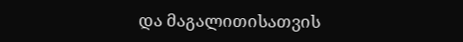და მაგალითისათვის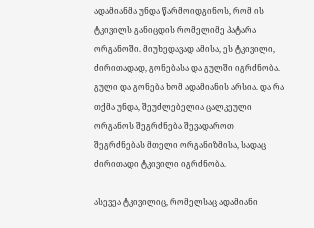ადამიანმა უნდა წარმოიდგინოს, რომ ის ტკივილს განიცდის რომელიმე პატარა ორგანოში. მიუხედავად ამისა, ეს ტკივილი, ძირითადად, გონებასა და გულში იგრძნობა. გული და გონება ხომ ადამიანის არსია. და რა თქმა უნდა, შეუძლებელია ცალკეული ორგანოს შეგრძნება შევადაროთ შეგრძნებას მთელი ორგანიზმისა, სადაც ძირითადი ტკივილი იგრძნობა.

ასევეა ტკივილიც, რომელსაც ადამიანი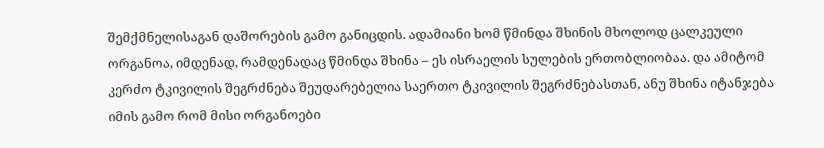შემქმნელისაგან დაშორების გამო განიცდის. ადამიანი ხომ წმინდა შხინის მხოლოდ ცალკეული ორგანოა, იმდენად, რამდენადაც წმინდა შხინა – ეს ისრაელის სულების ერთობლიობაა. და ამიტომ კერძო ტკივილის შეგრძნება შეუდარებელია საერთო ტკივილის შეგრძნებასთან, ანუ შხინა იტანჯება იმის გამო რომ მისი ორგანოები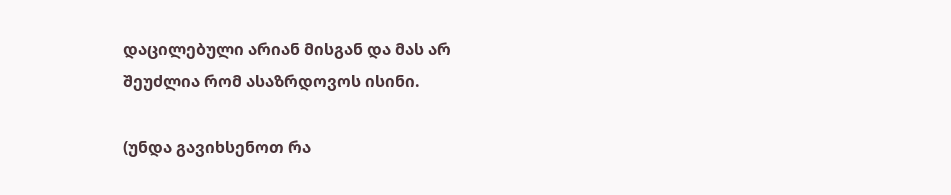დაცილებული არიან მისგან და მას არ შეუძლია რომ ასაზრდოვოს ისინი.

(უნდა გავიხსენოთ რა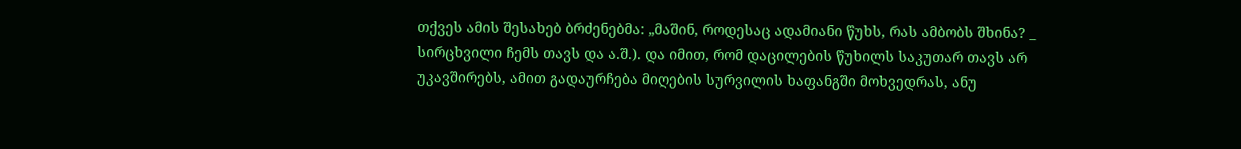თქვეს ამის შესახებ ბრძენებმა: „მაშინ, როდესაც ადამიანი წუხს, რას ამბობს შხინა? _ სირცხვილი ჩემს თავს და ა.შ.). და იმით, რომ დაცილების წუხილს საკუთარ თავს არ უკავშირებს, ამით გადაურჩება მიღების სურვილის ხაფანგში მოხვედრას, ანუ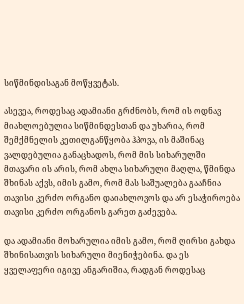სიწმინდისაგან მოწყვეტას.

ასევეა, როდესაც ადამიანი გრძნობს, რომ ის ოდნავ მიახლოებულია სიწმინდესთან და უხარია, რომ შემქმნელის კეთილგანწყობა ჰპოვა, ის მაშინაც ვალდებულია განაცხადოს, რომ მის სიხარულში მთავარი ის არის, რომ ახლა სიხარული მაღლა, წმინდა შხინას აქვს, იმის გამო, რომ მას საშუალება გააჩნია თავისი კერძო ორგანო დაიახლოვოს და არ ესაჭიროება თავისი კერძო ორგანოს გარეთ გაძევება.

და ადამიანი მოხარულია იმის გამო, რომ ღირსი გახდა შხინისათვის სიხარული მიენიჭებინა. და ეს ყველაფერი იგივე ანგარიშია, რადგან როდესაც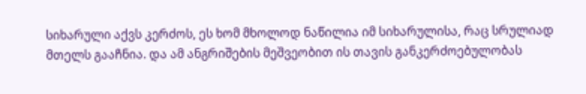სიხარული აქვს კერძოს, ეს ხომ მხოლოდ ნაწილია იმ სიხარულისა, რაც სრულიად მთელს გააჩნია. და ამ ანგრიშების მეშვეობით ის თავის განკერძოებულობას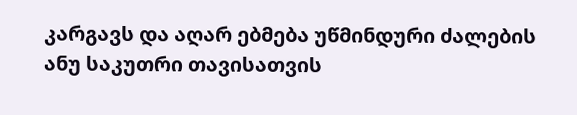კარგავს და აღარ ებმება უწმინდური ძალების ანუ საკუთრი თავისათვის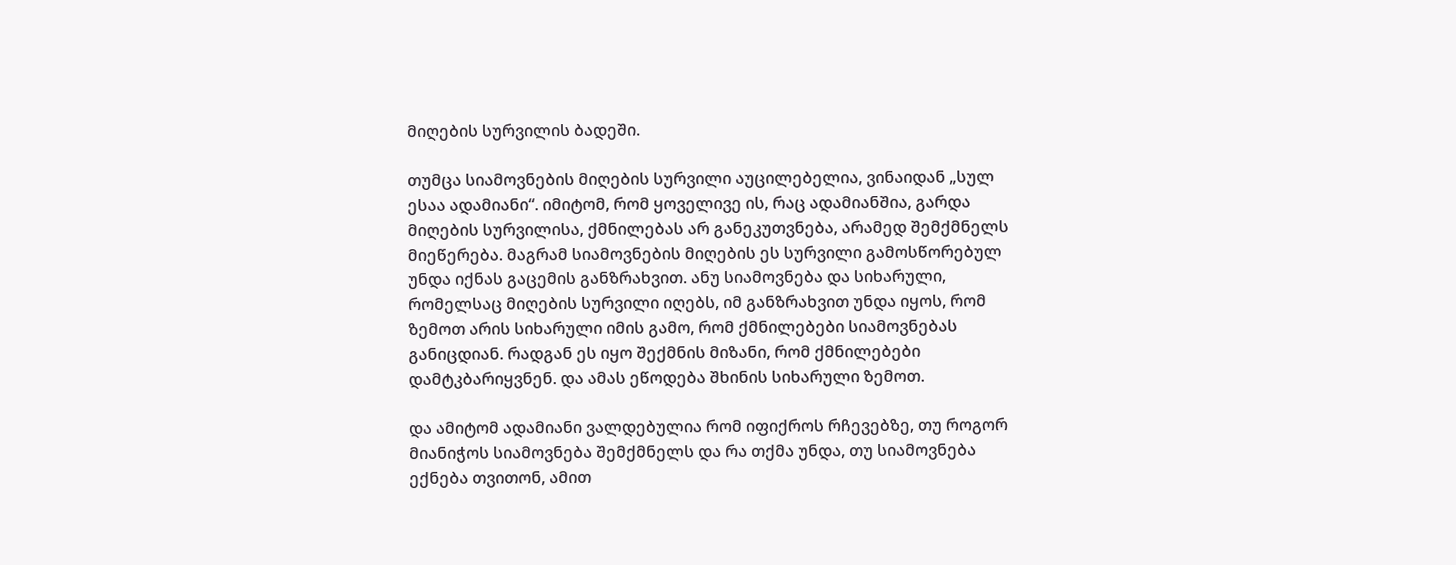მიღების სურვილის ბადეში.

თუმცა სიამოვნების მიღების სურვილი აუცილებელია, ვინაიდან „სულ ესაა ადამიანი“. იმიტომ, რომ ყოველივე ის, რაც ადამიანშია, გარდა მიღების სურვილისა, ქმნილებას არ განეკუთვნება, არამედ შემქმნელს მიეწერება. მაგრამ სიამოვნების მიღების ეს სურვილი გამოსწორებულ უნდა იქნას გაცემის განზრახვით. ანუ სიამოვნება და სიხარული, რომელსაც მიღების სურვილი იღებს, იმ განზრახვით უნდა იყოს, რომ ზემოთ არის სიხარული იმის გამო, რომ ქმნილებები სიამოვნებას განიცდიან. რადგან ეს იყო შექმნის მიზანი, რომ ქმნილებები დამტკბარიყვნენ. და ამას ეწოდება შხინის სიხარული ზემოთ.

და ამიტომ ადამიანი ვალდებულია რომ იფიქროს რჩევებზე, თუ როგორ მიანიჭოს სიამოვნება შემქმნელს და რა თქმა უნდა, თუ სიამოვნება ექნება თვითონ, ამით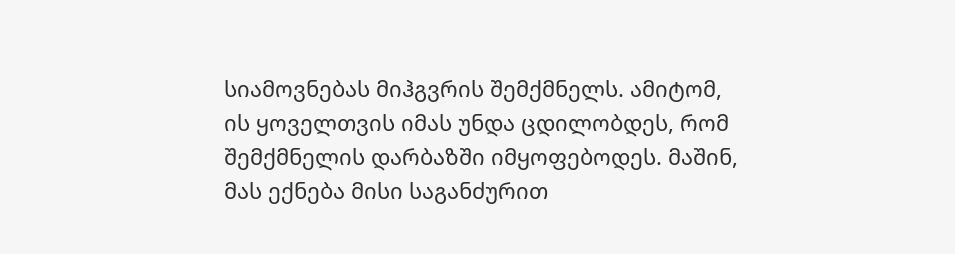სიამოვნებას მიჰგვრის შემქმნელს. ამიტომ, ის ყოველთვის იმას უნდა ცდილობდეს, რომ შემქმნელის დარბაზში იმყოფებოდეს. მაშინ, მას ექნება მისი საგანძურით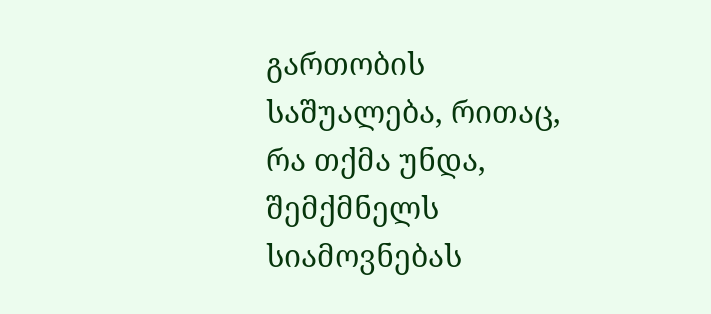გართობის საშუალება, რითაც, რა თქმა უნდა, შემქმნელს სიამოვნებას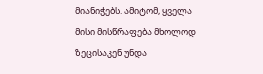მიანიჭებს. ამიტომ, ყველა მისი მისწრაფება მხოლოდ ზეცისაკენ უნდა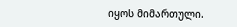იყოს მიმართული.